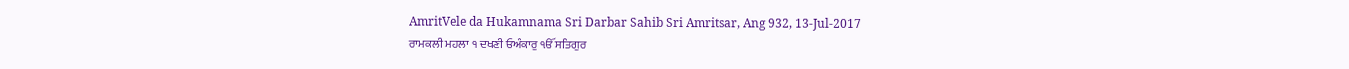AmritVele da Hukamnama Sri Darbar Sahib Sri Amritsar, Ang 932, 13-Jul-2017
ਰਾਮਕਲੀ ਮਹਲਾ ੧ ਦਖਣੀ ਓਅੰਕਾਰੁ ੴ ਸਤਿਗੁਰ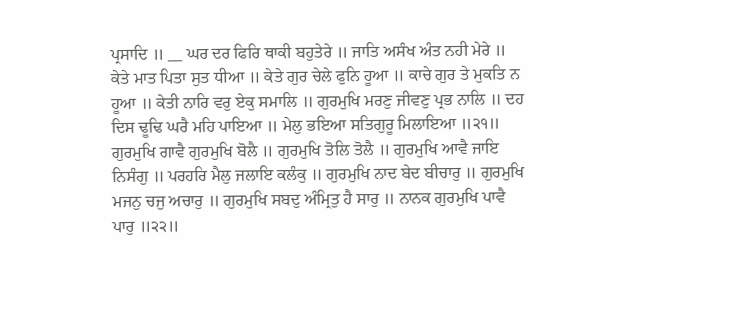ਪ੍ਰਸਾਦਿ ॥ __ ਘਰ ਦਰ ਫਿਰਿ ਥਾਕੀ ਬਹੁਤੇਰੇ ॥ ਜਾਤਿ ਅਸੰਖ ਅੰਤ ਨਹੀ ਮੇਰੇ ॥ ਕੇਤੇ ਮਾਤ ਪਿਤਾ ਸੁਤ ਧੀਆ ॥ ਕੇਤੇ ਗੁਰ ਚੇਲੇ ਫੁਨਿ ਹੂਆ ॥ ਕਾਚੇ ਗੁਰ ਤੇ ਮੁਕਤਿ ਨ ਹੂਆ ॥ ਕੇਤੀ ਨਾਰਿ ਵਰੁ ਏਕੁ ਸਮਾਲਿ ॥ ਗੁਰਮੁਖਿ ਮਰਣੁ ਜੀਵਣੁ ਪ੍ਰਭ ਨਾਲਿ ॥ ਦਹ ਦਿਸ ਢੂਢਿ ਘਰੈ ਮਹਿ ਪਾਇਆ ॥ ਮੇਲੁ ਭਇਆ ਸਤਿਗੁਰੂ ਮਿਲਾਇਆ ॥੨੧॥ ਗੁਰਮੁਖਿ ਗਾਵੈ ਗੁਰਮੁਖਿ ਬੋਲੈ ॥ ਗੁਰਮੁਖਿ ਤੋਲਿ ਤੋਲੈ ॥ ਗੁਰਮੁਖਿ ਆਵੈ ਜਾਇ ਨਿਸੰਗੁ ॥ ਪਰਹਰਿ ਮੈਲੁ ਜਲਾਇ ਕਲੰਕੁ ॥ ਗੁਰਮੁਖਿ ਨਾਦ ਬੇਦ ਬੀਚਾਰੁ ॥ ਗੁਰਮੁਖਿ ਮਜਨੁ ਚਜੁ ਅਚਾਰੁ ॥ ਗੁਰਮੁਖਿ ਸਬਦੁ ਅੰਮ੍ਰਿਤੁ ਹੈ ਸਾਰੁ ॥ ਨਾਨਕ ਗੁਰਮੁਖਿ ਪਾਵੈ ਪਾਰੁ ॥੨੨॥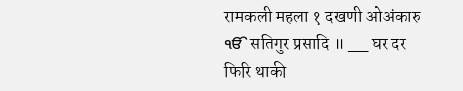रामकली महला १ दखणी ओअंकारु ੴ सतिगुर प्रसादि ॥ __ घर दर फिरि थाकी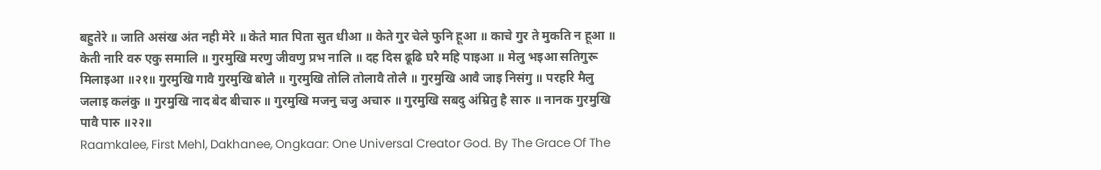बहुतेरे ॥ जाति असंख अंत नही मेरे ॥ केते मात पिता सुत धीआ ॥ केते गुर चेले फुनि हूआ ॥ काचे गुर ते मुकति न हूआ ॥ केती नारि वरु एकु समालि ॥ गुरमुखि मरणु जीवणु प्रभ नालि ॥ दह दिस ढूढि घरै महि पाइआ ॥ मेलु भइआ सतिगुरू मिलाइआ ॥२१॥ गुरमुखि गावै गुरमुखि बोलै ॥ गुरमुखि तोलि तोलावै तोलै ॥ गुरमुखि आवै जाइ निसंगु ॥ परहरि मैलु जलाइ कलंकु ॥ गुरमुखि नाद बेद बीचारु ॥ गुरमुखि मजनु चजु अचारु ॥ गुरमुखि सबदु अंम्रितु है सारु ॥ नानक गुरमुखि पावै पारु ॥२२॥
Raamkalee, First Mehl, Dakhanee, Ongkaar: One Universal Creator God. By The Grace Of The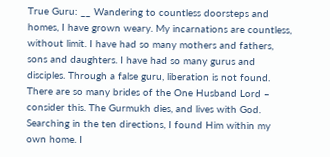True Guru: __ Wandering to countless doorsteps and homes, I have grown weary. My incarnations are countless, without limit. I have had so many mothers and fathers, sons and daughters. I have had so many gurus and disciples. Through a false guru, liberation is not found. There are so many brides of the One Husband Lord – consider this. The Gurmukh dies, and lives with God. Searching in the ten directions, I found Him within my own home. I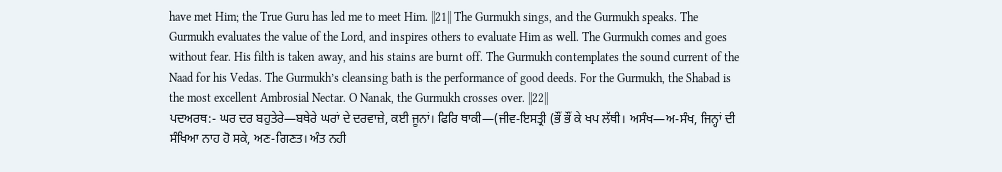have met Him; the True Guru has led me to meet Him. ||21|| The Gurmukh sings, and the Gurmukh speaks. The Gurmukh evaluates the value of the Lord, and inspires others to evaluate Him as well. The Gurmukh comes and goes without fear. His filth is taken away, and his stains are burnt off. The Gurmukh contemplates the sound current of the Naad for his Vedas. The Gurmukh’s cleansing bath is the performance of good deeds. For the Gurmukh, the Shabad is the most excellent Ambrosial Nectar. O Nanak, the Gurmukh crosses over. ||22||
ਪਦਅਰਥ:- ਘਰ ਦਰ ਬਹੁਤੇਰੇ—ਬਥੇਰੇ ਘਰਾਂ ਦੇ ਦਰਵਾਜ਼ੇ, ਕਈ ਜੂਨਾਂ। ਫਿਰਿ ਥਾਕੀ—(ਜੀਵ-ਇਸਤ੍ਰੀ (ਭੌਂ ਭੌਂ ਕੇ ਖਪ ਲੱਥੀ। ਅਸੰਖ—ਅ-ਸੰਖ, ਜਿਨ੍ਹਾਂ ਦੀ ਸੰਖਿਆ ਨਾਹ ਹੋ ਸਕੇ, ਅਣ-ਗਿਣਤ। ਅੰਤ ਨਹੀ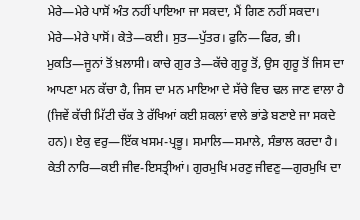ਮੇਰੇ—ਮੇਰੇ ਪਾਸੋਂ ਅੰਤ ਨਹੀਂ ਪਾਇਆ ਜਾ ਸਕਦਾ, ਮੈਂ ਗਿਣ ਨਹੀਂ ਸਕਦਾ। ਮੇਰੇ—ਮੇਰੇ ਪਾਸੋਂ। ਕੇਤੇ—ਕਈ। ਸੁਤ—ਪੁੱਤਰ। ਫੁਨਿ—ਫਿਰ, ਭੀ। ਮੁਕਤਿ—ਜੂਨਾਂ ਤੋਂ ਖ਼ਲਾਸੀ। ਕਾਚੇ ਗੁਰ ਤੇ—ਕੱਚੇ ਗੁਰੂ ਤੋਂ, ਉਸ ਗੁਰੂ ਤੋਂ ਜਿਸ ਦਾ ਆਪਣਾ ਮਨ ਕੱਚਾ ਹੈ, ਜਿਸ ਦਾ ਮਨ ਮਾਇਆ ਦੇ ਸੱਚੇ ਵਿਚ ਢਲ ਜਾਣ ਵਾਲਾ ਹੈ (ਜਿਵੇਂ ਕੱਚੀ ਮਿੱਟੀ ਚੱਕ ਤੇ ਰੱਖਿਆਂ ਕਈ ਸ਼ਕਲਾਂ ਵਾਲੇ ਭਾਂਡੇ ਬਣਾਏ ਜਾ ਸਕਦੇ ਹਨ)। ਏਕੁ ਵਰੁ—ਇੱਕ ਖਸਮ-ਪ੍ਰਭੂ। ਸਮਾਲਿ—ਸਮਾਲੇ, ਸੰਭਾਲ ਕਰਦਾ ਹੈ। ਕੇਤੀ ਨਾਰਿ—ਕਈ ਜੀਵ-ਇਸਤ੍ਰੀਆਂ। ਗੁਰਮੁਖਿ ਮਰਣੁ ਜੀਵਣੁ—ਗੁਰਮੁਖਿ ਦਾ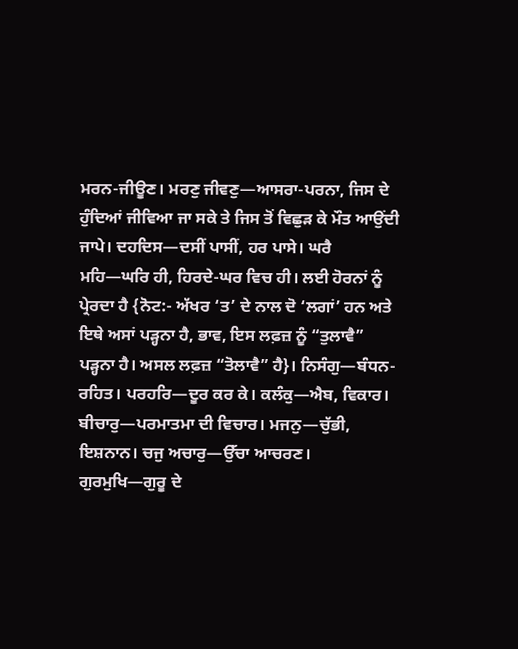ਮਰਨ-ਜੀਊਣ। ਮਰਣੁ ਜੀਵਣੁ—ਆਸਰਾ-ਪਰਨਾ, ਜਿਸ ਦੇ ਹੁੰਦਿਆਂ ਜੀਵਿਆ ਜਾ ਸਕੇ ਤੇ ਜਿਸ ਤੋਂ ਵਿਛੁੜ ਕੇ ਮੌਤ ਆਉਂਦੀ ਜਾਪੇ। ਦਹਦਿਸ—ਦਸੀਂ ਪਾਸੀਂ, ਹਰ ਪਾਸੇ। ਘਰੈ ਮਹਿ—ਘਰਿ ਹੀ, ਹਿਰਦੇ-ਘਰ ਵਿਚ ਹੀ। ਲਈ ਹੋਰਨਾਂ ਨੂੰ ਪ੍ਰੇਰਦਾ ਹੈ {ਨੋਟ:- ਅੱਖਰ ‘ਤ’ ਦੇ ਨਾਲ ਦੋ ‘ਲਗਾਂ’ ਹਨ ਅਤੇ ਇਥੇ ਅਸਾਂ ਪੜ੍ਹਨਾ ਹੈ, ਭਾਵ, ਇਸ ਲਫ਼ਜ਼ ਨੂੰ “ਤੁਲਾਵੈ” ਪੜ੍ਹਨਾ ਹੈ। ਅਸਲ ਲਫ਼ਜ਼ “ਤੋਲਾਵੈ” ਹੈ}। ਨਿਸੰਗੁ—ਬੰਧਨ-ਰਹਿਤ। ਪਰਹਰਿ—ਦੂਰ ਕਰ ਕੇ। ਕਲੰਕੁ—ਐਬ, ਵਿਕਾਰ। ਬੀਚਾਰੁ—ਪਰਮਾਤਮਾ ਦੀ ਵਿਚਾਰ। ਮਜਨੁ—ਚੁੱਭੀ, ਇਸ਼ਨਾਨ। ਚਜੁ ਅਚਾਰੁ—ਉੱਚਾ ਆਚਰਣ। ਗੁਰਮੁਖਿ—ਗੁਰੂ ਦੇ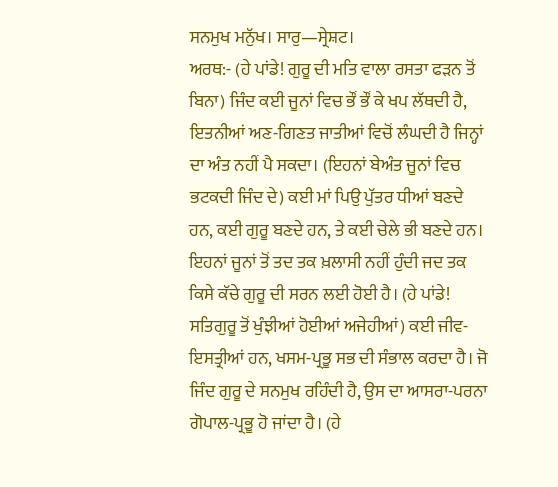ਸਨਮੁਖ ਮਨੁੱਖ। ਸਾਰੁ—ਸ੍ਰੇਸ਼ਟ।
ਅਰਥ:- (ਹੇ ਪਾਂਡੇ! ਗੁਰੂ ਦੀ ਮਤਿ ਵਾਲਾ ਰਸਤਾ ਫੜਨ ਤੋਂ ਬਿਨਾ) ਜਿੰਦ ਕਈ ਜੂਨਾਂ ਵਿਚ ਭੌਂ ਭੌਂ ਕੇ ਖਪ ਲੱਥਦੀ ਹੈ, ਇਤਨੀਆਂ ਅਣ-ਗਿਣਤ ਜਾਤੀਆਂ ਵਿਚੋਂ ਲੰਘਦੀ ਹੈ ਜਿਨ੍ਹਾਂ ਦਾ ਅੰਤ ਨਹੀਂ ਪੈ ਸਕਦਾ। (ਇਹਨਾਂ ਬੇਅੰਤ ਜੂਨਾਂ ਵਿਚ ਭਟਕਦੀ ਜਿੰਦ ਦੇ) ਕਈ ਮਾਂ ਪਿਉ ਪੁੱਤਰ ਧੀਆਂ ਬਣਦੇ ਹਨ, ਕਈ ਗੁਰੂ ਬਣਦੇ ਹਨ, ਤੇ ਕਈ ਚੇਲੇ ਭੀ ਬਣਦੇ ਹਨ। ਇਹਨਾਂ ਜੂਨਾਂ ਤੋਂ ਤਦ ਤਕ ਖ਼ਲਾਸੀ ਨਹੀਂ ਹੁੰਦੀ ਜਦ ਤਕ ਕਿਸੇ ਕੱਚੇ ਗੁਰੂ ਦੀ ਸਰਨ ਲਈ ਹੋਈ ਹੈ। (ਹੇ ਪਾਂਡੇ! ਸਤਿਗੁਰੂ ਤੋਂ ਖੁੰਝੀਆਂ ਹੋਈਆਂ ਅਜੇਹੀਆਂ) ਕਈ ਜੀਵ-ਇਸਤ੍ਰੀਆਂ ਹਨ, ਖਸਮ-ਪ੍ਰਭੂ ਸਭ ਦੀ ਸੰਭਾਲ ਕਰਦਾ ਹੈ। ਜੋ ਜਿੰਦ ਗੁਰੂ ਦੇ ਸਨਮੁਖ ਰਹਿੰਦੀ ਹੈ, ਉਸ ਦਾ ਆਸਰਾ-ਪਰਨਾ ਗੋਪਾਲ-ਪ੍ਰਭੂ ਹੋ ਜਾਂਦਾ ਹੈ। (ਹੇ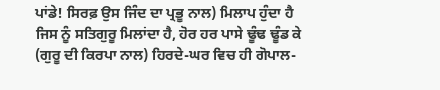ਪਾਂਡੇ! ਸਿਰਫ਼ ਉਸ ਜਿੰਦ ਦਾ ਪ੍ਰਭੂ ਨਾਲ) ਮਿਲਾਪ ਹੁੰਦਾ ਹੈ ਜਿਸ ਨੂੰ ਸਤਿਗੁਰੂ ਮਿਲਾਂਦਾ ਹੈ, ਹੋਰ ਹਰ ਪਾਸੇ ਢੂੰਢ ਢੂੰਡ ਕੇ (ਗੁਰੂ ਦੀ ਕਿਰਪਾ ਨਾਲ) ਹਿਰਦੇ-ਘਰ ਵਿਚ ਹੀ ਗੋਪਾਲ-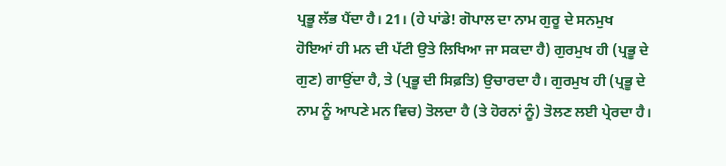ਪ੍ਰਭੂ ਲੱਭ ਪੈਂਦਾ ਹੈ। 21। (ਹੇ ਪਾਂਡੇ! ਗੋਪਾਲ ਦਾ ਨਾਮ ਗੁਰੂ ਦੇ ਸਨਮੁਖ ਹੋਇਆਂ ਹੀ ਮਨ ਦੀ ਪੱਟੀ ਉਤੇ ਲਿਖਿਆ ਜਾ ਸਕਦਾ ਹੈ) ਗੁਰਮੁਖ ਹੀ (ਪ੍ਰਭੂ ਦੇ ਗੁਣ) ਗਾਉਂਦਾ ਹੈ, ਤੇ (ਪ੍ਰਭੂ ਦੀ ਸਿਫ਼ਤਿ) ਉਚਾਰਦਾ ਹੈ। ਗੁਰਮੁਖ ਹੀ (ਪ੍ਰਭੂ ਦੇ ਨਾਮ ਨੂੰ ਆਪਣੇ ਮਨ ਵਿਚ) ਤੋਲਦਾ ਹੈ (ਤੇ ਹੋਰਨਾਂ ਨੂੰ) ਤੋਲਣ ਲਈ ਪ੍ਰੇਰਦਾ ਹੈ।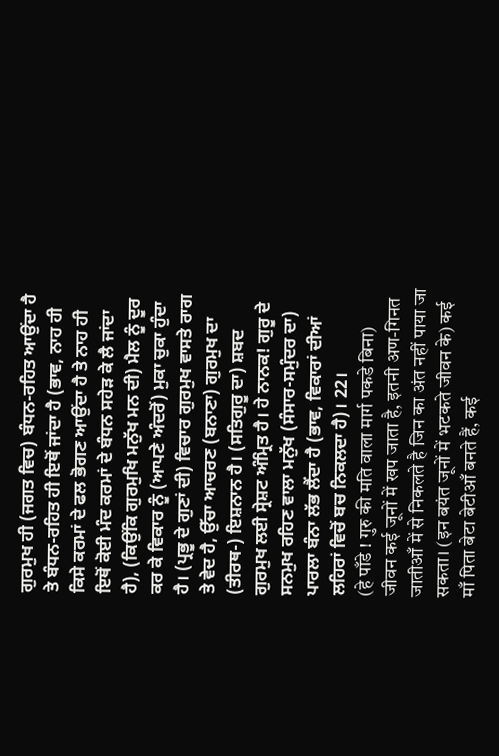ਗੁਰਮੁਖ ਹੀ (ਜਗਤ ਵਿਚ) ਬੰਧਨ-ਰਹਿਤ ਆਉਂਦਾ ਹੈ ਤੇ ਬੰਧਨ-ਰਹਿਤ ਹੀ ਇਥੋਂ ਜਾਂਦਾ ਹੈ (ਭਾਵ, ਨਾਹ ਹੀ ਕਿਸੇ ਕਰਮਾਂ ਦੇ ਫਲ ਭੋਗਣ ਆਉਂਦਾ ਹੈ ਤੇ ਨਾਹ ਹੀ ਇਥੋਂ ਕੋਈ ਮੰਦ ਕਰਮਾਂ ਦੇ ਬੰਧਨ ਸਹੇੜ ਕੇ ਲੈ ਜਾਂਦਾ ਹੈ), (ਕਿਉਂਕਿ ਗੁਰਮੁਖਿ ਮਨੁੱਖ ਮਨ ਦੀ) ਮੈਲ ਨੂੰ ਦੂਰ ਕਰ ਕੇ ਵਿਕਾਰ ਨੂੰ (ਆਪਣੇ ਅੰਦਰੋਂ) ਮੁਕਾ ਚੁਕਾ ਹੁੰਦਾ ਹੈ। (ਪ੍ਰਭੂ ਦੇ ਗੁਣਾਂ ਦੀ) ਵਿਚਾਰ ਗੁਰਮੁਖ ਵਾਸਤੇ ਰਾਗ ਤੇ ਵੇਦ ਹੈ, ਉੱਚਾ ਆਚਰਣ (ਬਨਾਣਾ) ਗੁਰਮੁਖ ਦਾ (ਤੀਰਥ-) ਇਸ਼ਨਾਨ ਹੈ। (ਸਤਿਗੁਰੂ ਦਾ) ਸ਼ਬਦ ਗੁਰਮੁਖ ਲਈ ਸ੍ਰੇਸ਼ਟ ਅੰਮ੍ਰਿਤ ਹੈ। ਹੇ ਨਾਨਕ! ਗੁਰੂ ਦੇ ਸਨਮੁਖ ਰਹਿਣ ਵਾਲਾ ਮਨੁੱਖ (ਸੰਸਾਰ-ਸਮੁੰਦਰ ਦਾ) ਪਾਰਲਾ ਬੰਨਾ ਲੱਭ ਲੈਂਦਾ ਹੈ (ਭਾਵ, ਵਿਕਾਰਾਂ ਦੀਆਂ ਲਹਿਰਾਂ ਵਿਚੋਂ ਬਚ ਨਿਕਲਦਾ ਹੈ)। 22।
(हे पाँडे ! गुरु की मति वाला मार्ग पकडे बिना) जीवन कई जूनों में खप जाता है, इतनी अण-गिनत जातीआँ में से निकलते है जिन का अंत नहीं पाया जा सकता। (इन बयंत जूनों में भटकते जीवन के) कई माँ पिता बेटा बेटीआँ बनते हैं, कई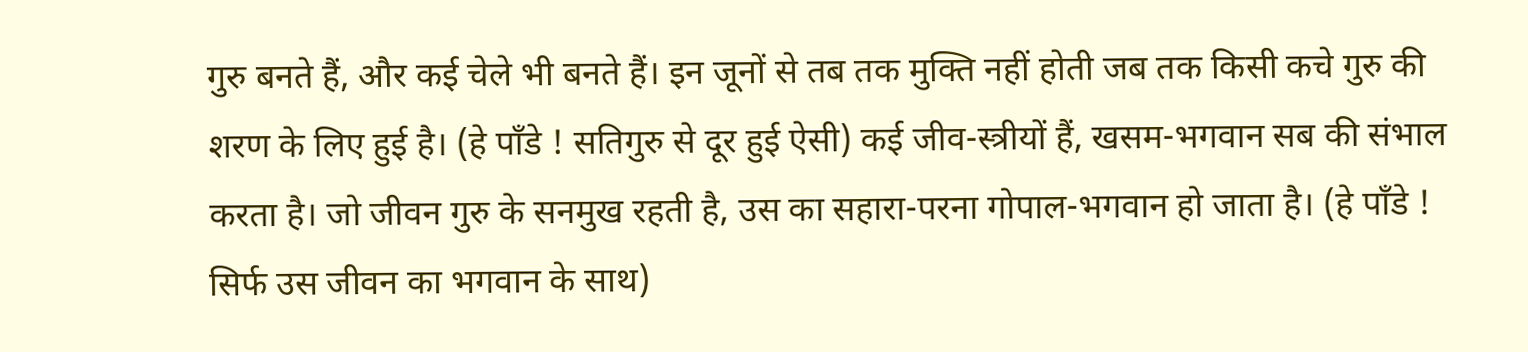गुरु बनते हैं, और कई चेले भी बनते हैं। इन जूनों से तब तक मुक्ति नहीं होती जब तक किसी कचे गुरु की शरण के लिए हुई है। (हे पाँडे ! सतिगुरु से दूर हुई ऐसी) कई जीव-स्त्रीयों हैं, खसम-भगवान सब की संभाल करता है। जो जीवन गुरु के सनमुख रहती है, उस का सहारा-परना गोपाल-भगवान हो जाता है। (हे पाँडे ! सिर्फ उस जीवन का भगवान के साथ)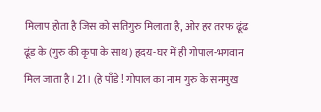मिलाप होता है जिस को सतिगुरु मिलाता है, ओर हर तरफ ढूंढ ढूंड के (गुरु की कृपा के साथ) हृदय-घर में ही गोपाल-भगवान मिल जाता है।21। (हे पाँडे ! गोपाल का नाम गुरु के सनमुख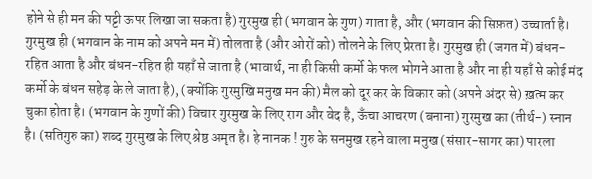होने से ही मन की पट्टी ऊपर लिखा जा सकता है) गुरमुख ही (भगवान के गुण) गाता है, और (भगवान की सिफ़त) उच्चार्ता है। गुरमुख ही (भगवान के नाम को अपने मन में) तोलता है (और ओरों को) तोलने के लिए प्रेरता है। गुरमुख ही (जगत में) बंधन-रहित आता है और बंधन-रहित ही यहाँ से जाता है (भावार्थ, ना ही किसी कर्मो के फल भोगने आता है और ना ही यहाँ से कोई मंद कर्मो के बंधन सहेड़ के ले जाता है), (क्योंकि गुरमुखि मनुख मन की) मैल को दूर कर के विकार को (अपने अंदर से) ख़त्म कर चुका होता है। (भगवान के गुणों की) विचार गुरमुख के लिए राग और वेद है, ऊँचा आचरण (बनाना) गुरमुख का (तीर्थ-) स्नान है। (सतिगुरु का) शब्द गुरमुख के लिए श्रेष्ठ अमृत है। हे नानक ! गुरु के सनमुख रहने वाला मनुख (संसार-सागर का) पारला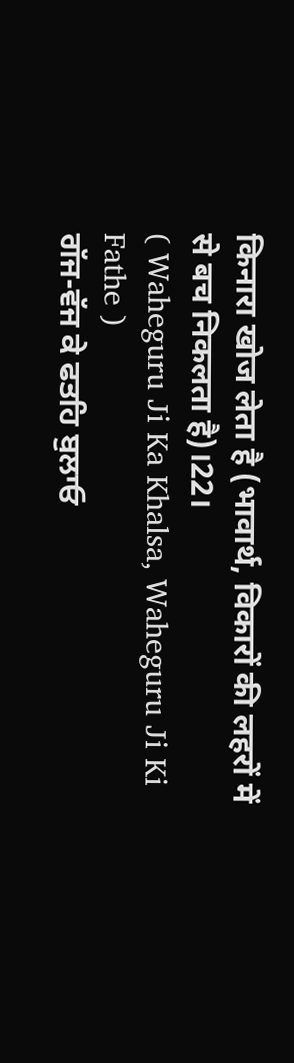किनारा खोज लेता है (भावार्थ, विकारों की लहरों में से बच निकलता है)।22।
( Waheguru Ji Ka Khalsa, Waheguru Ji Ki Fathe )
ਗੱਜ-ਵੱਜ ਕੇ ਫਤਹਿ ਬੁਲਾਓ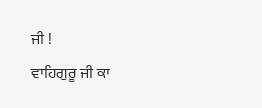ਜੀ !
ਵਾਹਿਗੁਰੂ ਜੀ ਕਾ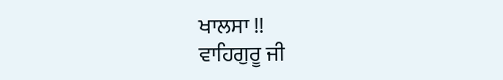ਖਾਲਸਾ !!
ਵਾਹਿਗੁਰੂ ਜੀ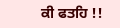ਕੀ ਫਤਹਿ !!